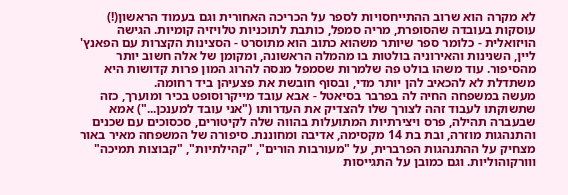לא מקרה הוא שרוב ההתייחסויות לספר על הכריכה האחורית וגם בעמוד הראשון(!) עוסקות בעובדה שהסופרת, מריה סמפל, כותבת לתוכניות טלויזיה קומיות. הגישה הויזואלית - כלומר ספר שיותר משהוא כתוב הוא מתוסרט - הסצינות הקצרות עם הפאנץ' ליין, השנינות והאירוניה בולטות בו מהמלה הראשונה, ומקומן של אלה חשוב יותר מהסיפור. עוד משהו בולט פה שלמרות שסמפל מנסה להרוג המון פרות קדושות היא משתדלת לא להכאיב להן יותר מדי, ובסוף חובשת את פצעיהן ביד רחומה.
מעשה במשפחה החיה לה בפרבר בסיאטל - אבא עובד מייקרוסופט בכיר ומוערך, כזה שתשוקתו לעבוד זהה לצורך שלו להצדיק את העדרותו ("אני עובד למענכן...") אמא שבעברה תהילה, פרס ויצירתיות המתועלות בהווה שלה לקיטורים, סכסוכים עם שכנים והתנהגות מוזרה, ובת בת 14 מקסימה, אדיבה ומחוננת. סיפורה של המשפחה מאיר באור מצחיק על ההתנהגות הפרברית, על "מעורבות הורים", "קהילתיות", "קבוצות תמיכה" ווורקוהוליות. וגם כמובן על התגייסות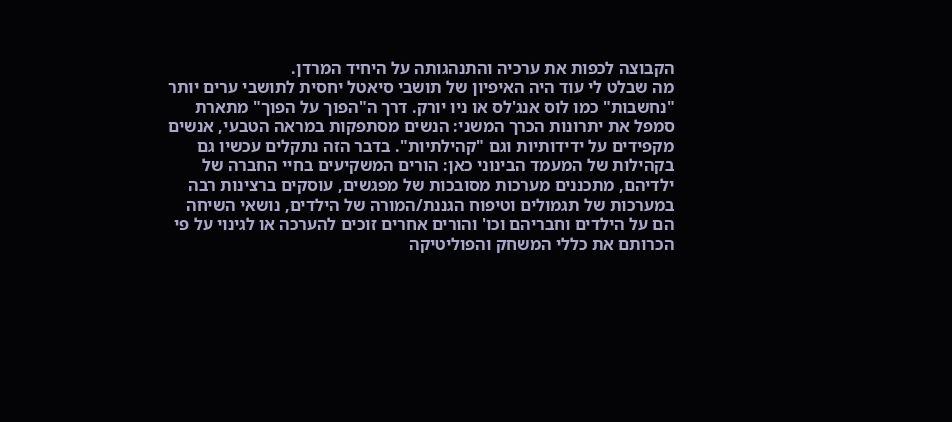הקבוצה לכפות את ערכיה והתנהגותה על היחיד המרדן.
מה שבלט לי עוד היה האיפיון של תושבי סיאטל יחסית לתושבי ערים יותר "נחשבות" כמו לוס אנג'לס או ניו יורק. דרך ה"הפוך על הפוך" מתארת סמפל את יתרונות הכרך המשני: הנשים מסתפקות במראה הטבעי, אנשים מקפידים על ידידותיות וגם "קהילתיות". בדבר הזה נתקלים עכשיו גם בקהילות של המעמד הבינוני כאן: הורים המשקיעים בחיי החברה של ילדיהם, מתכננים מערכות מסובכות של מפגשים, עוסקים ברצינות רבה במערכות של תגמולים וטיפוח הגננת/המורה של הילדים, נושאי השיחה הם על הילדים וחבריהם וכו' והורים אחרים זוכים להערכה או לגינוי על פי הכרותם את כללי המשחק והפוליטיקה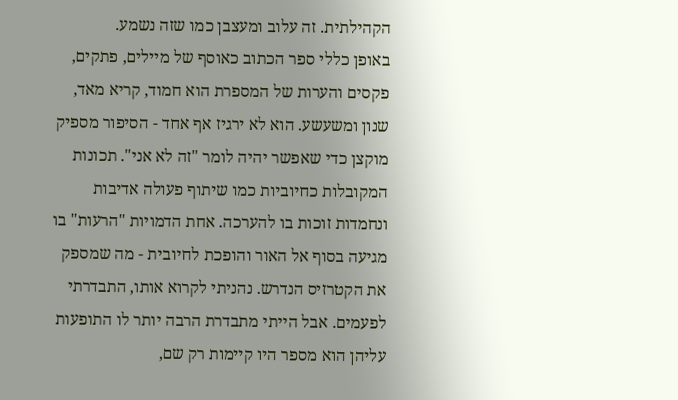הקהילתית. זה עלוב ומעצבן כמו שזה נשמע.
באופן כללי ספר הכתוב כאוסף של מיילים, פתקים, פקסים והערות של המספרת הוא חמוד, קריא מאד, שנון ומשעשע. הוא לא ירגיז אף אחד - הסיפור מספיק מוקצן כדי שאפשר יהיה לומר "זה לא אני". תכונות המקובלות כחיוביות כמו שיתוף פעולה אדיבות ונחמדות זוכות בו להערכה. אחת הדמויות "הרעות" בו מגיעה בסוף אל האור והופכת לחיובית - מה שמספק את הקטרזיס הנדרש. נהניתי לקרוא אותו, התבדרתי לפעמים. אבל הייתי מתבדרת הרבה יותר לו התופעות עליהן הוא מספר היו קיימות רק שם,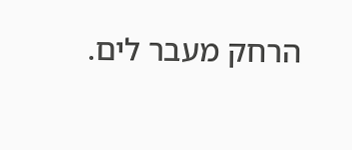הרחק מעבר לים.